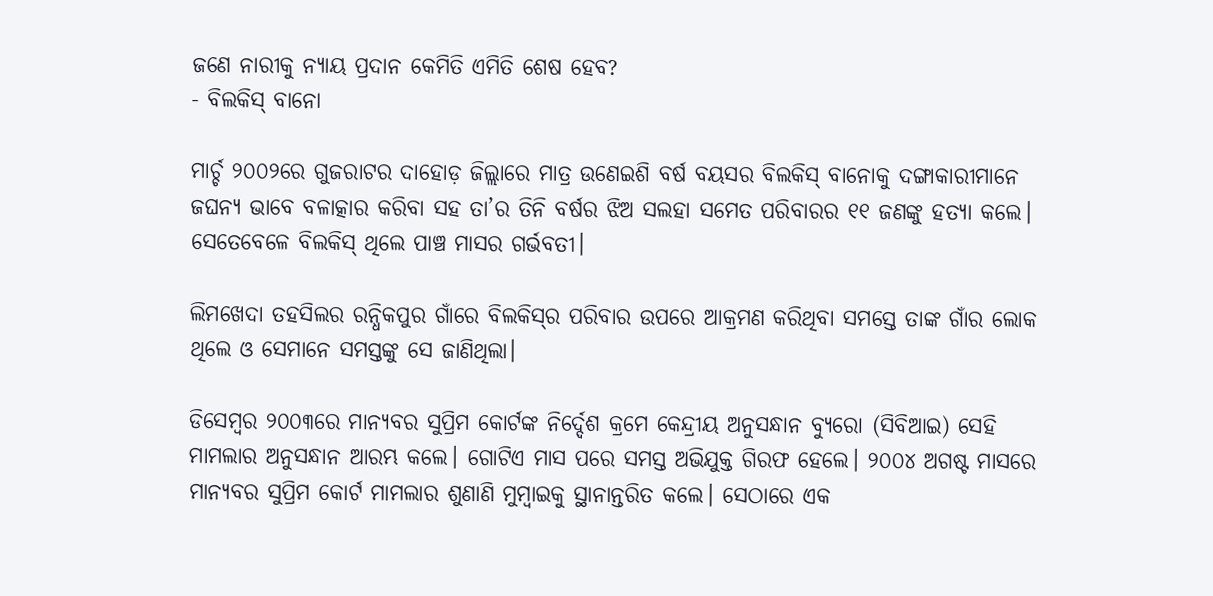ଜଣେ ନାରୀକୁ ନ୍ୟାୟ ପ୍ରଦାନ କେମିତି ଏମିତି ଶେଷ ହେବ?
- ବିଲକିସ୍‌ ବାନୋ

ମାର୍ଚ୍ଚ ୨୦୦୨ରେ ଗୁଜରାଟର ଦାହୋଡ଼ ଜିଲ୍ଲାରେ ମାତ୍ର ଉଣେଇଶି ବର୍ଷ ବୟସର ବିଲକିସ୍‌ ବାନୋକୁ ଦଙ୍ଗାକାରୀମାନେ ଜଘନ୍ୟ ଭାବେ ବଳାତ୍କାର କରିବା ସହ ତା’ର ତିନି ବର୍ଷର ଝିଅ ସଲହା ସମେତ ପରିବାରର ୧୧ ଜଣଙ୍କୁ ହତ୍ୟା କଲେ। ସେତେବେଳେ ବିଲକିସ୍‌ ଥିଲେ ପାଞ୍ଚ ମାସର ଗର୍ଭବତୀ।

ଲିମଖେଦା ତହସିଲର ରନ୍ଧିକପୁର ଗାଁରେ ବିଲକିସ୍‌ର ପରିବାର ଉପରେ ଆକ୍ରମଣ କରିଥିବା ସମସ୍ତେ ତାଙ୍କ ଗାଁର ଲୋକ ଥିଲେ ଓ ସେମାନେ ସମସ୍ତଙ୍କୁ ସେ ଜାଣିଥିଲା।

ଡିସେମ୍ବର ୨୦୦୩ରେ ମାନ୍ୟବର ସୁପ୍ରିମ କୋର୍ଟଙ୍କ ନିର୍ଦ୍ଦେଶ କ୍ରମେ କେନ୍ଦ୍ରୀୟ ଅନୁସନ୍ଧାନ ବ୍ୟୁରୋ (ସିବିଆଇ) ସେହି ମାମଲାର ଅନୁସନ୍ଧାନ ଆରମ୍ଭ କଲେ। ଗୋଟିଏ ମାସ ପରେ ସମସ୍ତ ଅଭିଯୁକ୍ତ ଗିରଫ ହେଲେ। ୨୦୦୪ ଅଗଷ୍ଟ ମାସରେ ମାନ୍ୟବର ସୁପ୍ରିମ କୋର୍ଟ ମାମଲାର ଶୁଣାଣି ମୁମ୍ବାଇକୁ ସ୍ଥାନାନ୍ତରିତ କଲେ। ସେଠାରେ ଏକ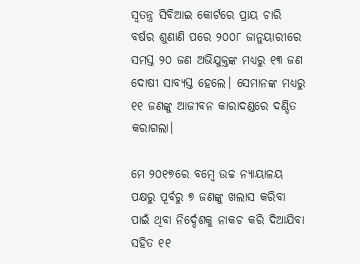ସ୍ଵତନ୍ତ୍ର ସିବିଆଇ କୋର୍ଟରେ ପ୍ରାୟ ଚାରି ବର୍ଷର ଶୁଣାଣି ପରେ ୨୦୦୮ ଜାନୁୟାରୀରେ ସମସ୍ତ ୨୦ ଜଣ ଅଭିଯୁକ୍ତଙ୍କ ମଧ୍ୟରୁ ୧୩ ଜଣ ଦୋଷୀ ସାବ୍ୟସ୍ତ ହେଲେ। ସେମାନଙ୍କ ମଧ୍ୟରୁ ୧୧ ଜଣଙ୍କୁ ଆଜୀବନ କାରାଦଣ୍ଡରେ ଦଣ୍ଡିତ କରାଗଲା।

ମେ ୨୦୧୭ରେ ବମ୍ବେ ଉଚ୍ଚ ନ୍ୟାୟାଳୟ ପକ୍ଷରୁ ପୂର୍ବରୁ ୭ ଜଣଙ୍କୁ ଖଲାସ କରିବା ପାଇଁ ଥିବା ନିର୍ଦ୍ଦେଶକୁ ନାକଚ କରି ଦିଆଯିବା ସହିତ ୧୧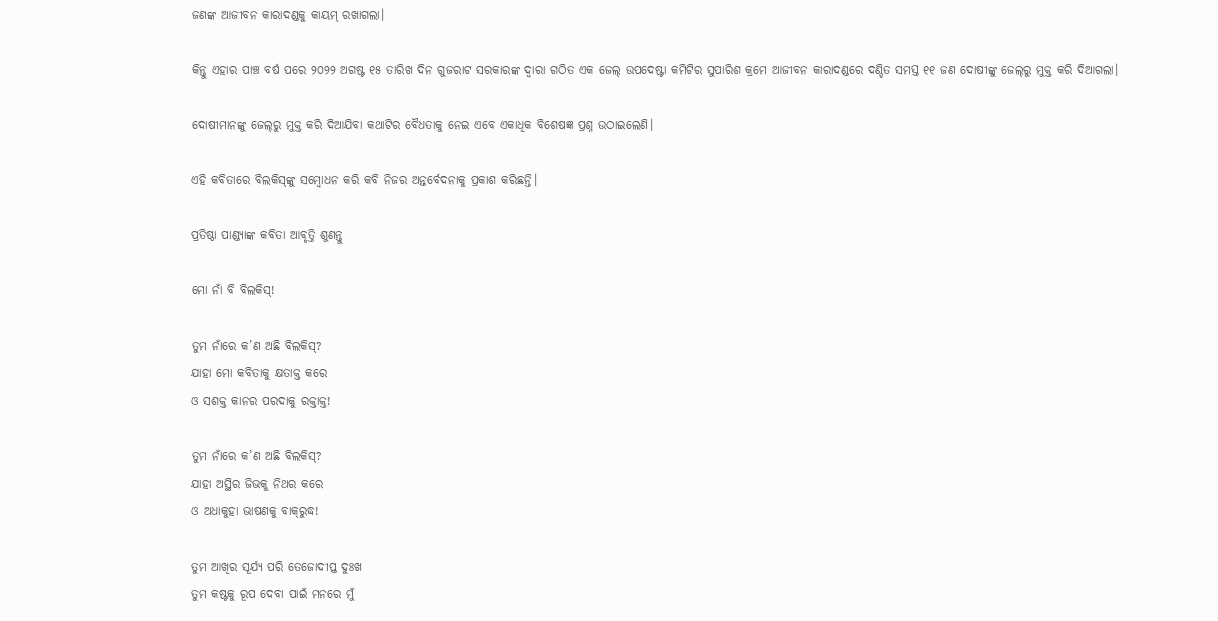ଜଣଙ୍କ ଆଜୀବନ କାରାଦଣ୍ଡକୁ କାୟମ୍‌ ରଖାଗଲା।

କିନ୍ତୁ ଏହାର ପାଞ୍ଚ ବର୍ଷ ପରେ ୨୦୨୨ ଅଗଷ୍ଟ ୧୫ ତାରିଖ ଦିନ ଗୁଜରାଟ ସରକାରଙ୍କ ଦ୍ଵାରା ଗଠିତ ଏକ ଜେଲ୍‌ ଉପଦେଷ୍ଟା କମିଟିର ସୁପାରିଶ କ୍ରମେ ଆଜୀବନ କାରାଦଣ୍ଡରେ ଦଣ୍ଡିତ ସମସ୍ତ ୧୧ ଜଣ ଦୋଷୀଙ୍କୁ ଜେଲ୍‌ରୁ ମୁକ୍ତ କରି ଦିଆଗଲା।

ଦୋଷୀମାନଙ୍କୁ ଜେଲ୍‌ରୁ ମୁକ୍ତ କରି ଦିଆଯିବା କଥାଟିର ବୈଧତାକୁ ନେଇ ଏବେ ଏକାଧିକ ବିଶେଷଜ୍ଞ ପ୍ରଶ୍ନ ଉଠାଇଲେଣି।

ଏହି କବିତାରେ ବିଲକିସ୍‌ଙ୍କୁ ସମ୍ବୋଧନ କରି କବି ନିଜର ଅନ୍ତର୍ବେଦନାକୁ ପ୍ରକାଶ କରିଛନ୍ତି।

ପ୍ରତିଷ୍ଠା ପାଣ୍ଡ୍ୟାଙ୍କ କବିତା ଆବୃତ୍ତି ଶୁଣନ୍ତୁ

ମୋ ନାଁ ବି ବିଲକିସ୍‌!

ତୁମ ନାଁରେ କ’ଣ ଅଛି ବିଲକିସ୍‌?
ଯାହା ମୋ କବିତାକୁ କ୍ଷତାକ୍ତ କରେ
ଓ ସଶକ୍ତ କାନର ପରଦାକୁ ରକ୍ତାକ୍ତ!

ତୁମ ନାଁରେ କ’ଣ ଅଛି ବିଲକିସ୍‌?
ଯାହା ଅସ୍ଥିର ଜିଭକୁ ନିଥର କରେ
ଓ ଅଧାକୁହା ଭାଷଣକୁ ବାକ୍‌ରୁଦ୍ଧ!

ତୁମ ଆଖିର ସୂର୍ଯ୍ୟ ପରି ତେଜୋଦୀପ୍ତ ଦୁଃଖ
ତୁମ କଷ୍ଟକୁ ରୂପ ଦେବା ପାଇଁ ମନରେ ମୁଁ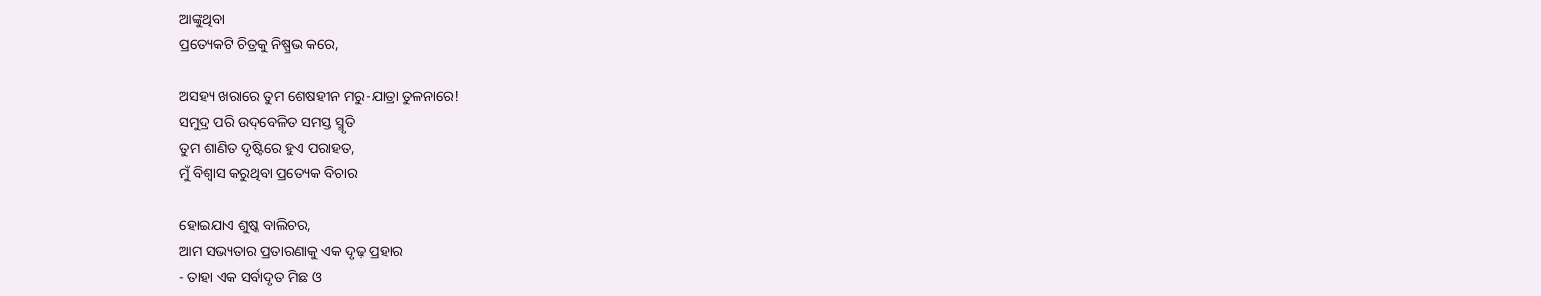ଆଙ୍କୁଥିବା
ପ୍ରତ୍ୟେକଟି ଚିତ୍ରକୁ ନିଷ୍ପ୍ରଭ କରେ,

ଅସହ୍ୟ ଖରାରେ ତୁମ ଶେଷହୀନ ମରୁ-ଯାତ୍ରା ତୁଳନାରେ!
ସମୁଦ୍ର ପରି ଉଦ୍‌ବେଳିତ ସମସ୍ତ ସ୍ମୃତି
ତୁମ ଶାଣିତ ଦୃଷ୍ଟିରେ ହୁଏ ପରାହତ,
ମୁଁ ବିଶ୍ଵାସ କରୁଥିବା ପ୍ରତ୍ୟେକ ବିଚାର

ହୋଇଯାଏ ଶୁଷ୍କ ବାଲିଚର,
ଆମ ସଭ୍ୟତାର ପ୍ରତାରଣାକୁ ଏକ ଦୃଢ଼ ପ୍ରହାର
- ତାହା ଏକ ସର୍ବାଦୃତ ମିଛ ଓ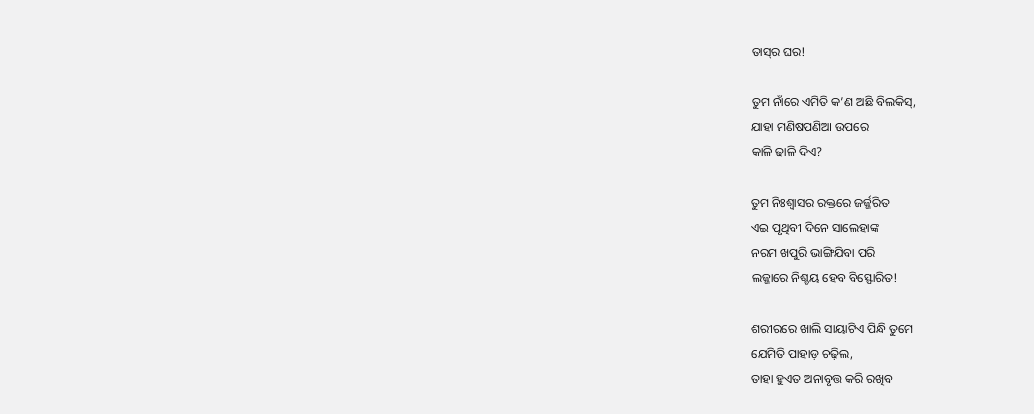ତାସ୍‌ର ଘର!

ତୁମ ନାଁରେ ଏମିତି କ’ଣ ଅଛି ବିଲକିସ୍‌,
ଯାହା ମଣିଷପଣିଆ ଉପରେ
କାଳି ଢାଳି ଦିଏ?

ତୁମ ନିଃଶ୍ଵାସର ରକ୍ତରେ ଜର୍ଜ୍ଜରିତ
ଏଇ ପୃଥିବୀ ଦିନେ ସାଲେହାଙ୍କ
ନରମ ଖପୁରି ଭାଙ୍ଗିଯିବା ପରି
ଲଜ୍ଜାରେ ନିଶ୍ଚୟ ହେବ ବିସ୍ଫୋରିତ!

ଶରୀରରେ ଖାଲି ସାୟାଟିଏ ପିନ୍ଧି ତୁମେ
ଯେମିତି ପାହାଡ଼ ଚଢ଼ିଲ,
ତାହା ହୁଏତ ଅନାବୃତ୍ତ କରି ରଖିବ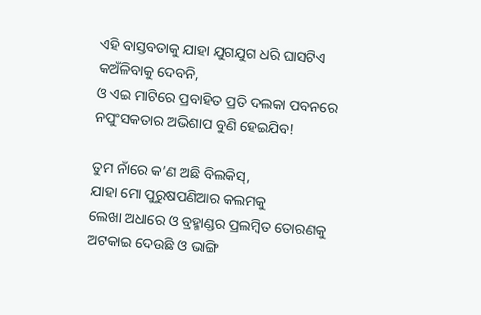ଏହି ବାସ୍ତବତାକୁ ଯାହା ଯୁଗଯୁଗ ଧରି ଘାସଟିଏ
କଅଁଳିବାକୁ ଦେବନି,
ଓ ଏଇ ମାଟିରେ ପ୍ରବାହିତ ପ୍ରତି ଦଲକା ପବନରେ
ନପୁଂସକତାର ଅଭିଶାପ ବୁଣି ହେଇଯିବ!

ତୁମ ନାଁରେ କ’ଣ ଅଛି ବିଲକିସ୍‌,
ଯାହା ମୋ ପୁରୁଷପଣିଆର କଲମକୁ
ଲେଖା ଅଧାରେ ଓ ବ୍ରହ୍ମାଣ୍ଡର ପ୍ରଲମ୍ବିତ ତୋରଣକୁ
ଅଟକାଇ ଦେଉଛି ଓ ଭାଙ୍ଗି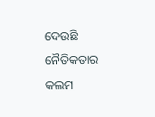ଦେଉଛି
ନୈତିକତାର କଲମ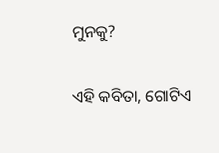ମୁନକୁ?

ଏହି କବିତା, ଗୋଟିଏ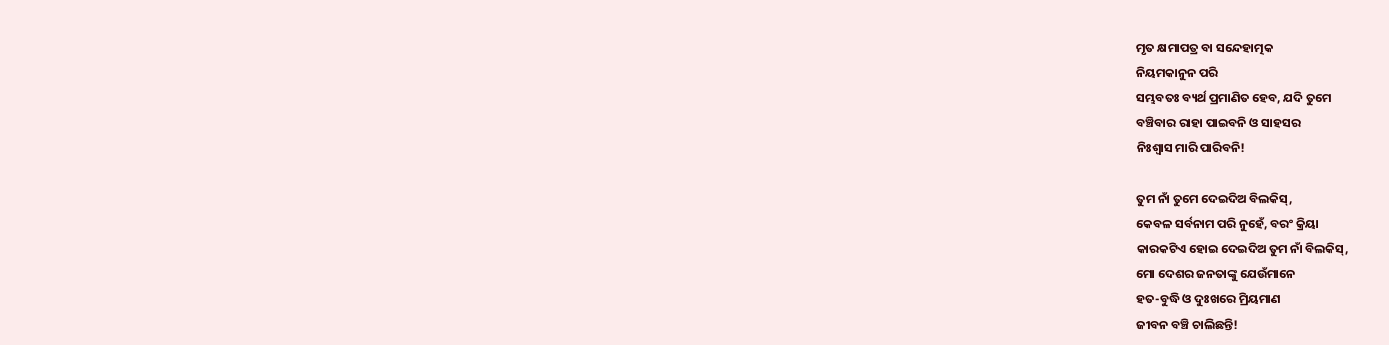ମୃତ କ୍ଷମାପତ୍ର ବା ସନ୍ଦେହାତ୍ମକ
ନିୟମକାନୁନ ପରି
ସମ୍ଭବତଃ ବ୍ୟର୍ଥ ପ୍ରମାଣିତ ହେବ, ଯଦି ତୁମେ
ବଞ୍ଚିବାର ରାହା ପାଇବନି ଓ ସାହସର
ନିଃଶ୍ଵାସ ମାରି ପାରିବନି!

ତୁମ ନାଁ ତୁମେ ଦେଇଦିଅ ବିଲକିସ୍‌,
କେବଳ ସର୍ବନାମ ପରି ନୁହେଁ, ବରଂ କ୍ରିୟା
କାରକଟିଏ ହୋଇ ଦେଇଦିଅ ତୁମ ନାଁ ବିଲକିସ୍‌,
ମୋ ଦେଶର ଜନତାଙ୍କୁ ଯେଉଁମାନେ
ହତ-ବୁଦ୍ଧି ଓ ଦୁଃଖରେ ମ୍ରିୟମାଣ
ଜୀବନ ବଞ୍ଚି ଚାଲିଛନ୍ତି!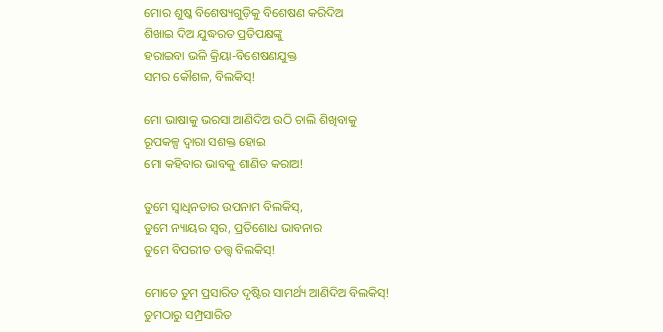ମୋର ଶୁଷ୍କ ବିଶେଷ୍ୟଗୁଡ଼ିକୁ ବିଶେଷଣ କରିଦିଅ
ଶିଖାଇ ଦିଅ ଯୁଦ୍ଧରତ ପ୍ରତିପକ୍ଷଙ୍କୁ
ହରାଇବା ଭଳି କ୍ରିୟା-ବିଶେଷଣଯୁକ୍ତ
ସମର କୌଶଳ, ବିଲକିସ୍‌!

ମୋ ଭାଷାକୁ ଭରସା ଆଣିଦିଅ ଉଠି ଚାଲି ଶିଖିବାକୁ
ରୂପକଳ୍ପ ଦ୍ଵାରା ସଶକ୍ତ ହୋଇ
ମୋ କହିବାର ଭାବକୁ ଶାଣିତ କରାଅ!

ତୁମେ ସ୍ଵାଧିନତାର ଉପନାମ ବିଲକିସ୍‌,
ତୁମେ ନ୍ୟାୟର ସ୍ଵର, ପ୍ରତିଶୋଧ ଭାବନାର
ତୁମେ ବିପରୀତ ତତ୍ତ୍ଵ ବିଲକିସ୍‌!

ମୋତେ ତୁମ ପ୍ରସାରିତ ଦୃଷ୍ଟିର ସାମର୍ଥ୍ୟ ଆଣିଦିଅ ବିଲକିସ୍‌!
ତୁମଠାରୁ ସମ୍ପ୍ରସାରିତ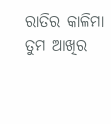ରାତିର କାଳିମା
ତୁମ ଆଖିର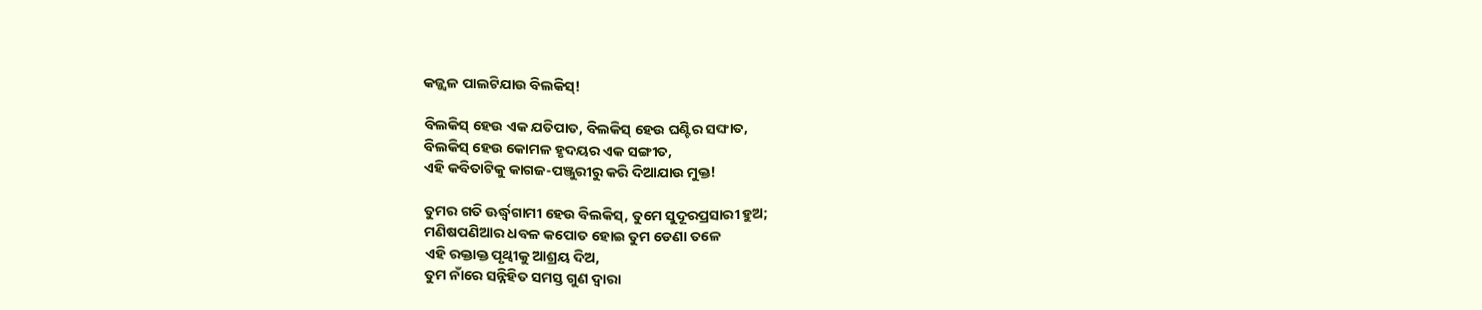କଜ୍ଜ୍ଵଳ ପାଲଟିଯାଉ ବିଲକିସ୍‌!

ବିଲକିସ୍‌ ହେଉ ଏକ ଯତିପାତ, ବିଲକିସ୍‌ ହେଉ ଘଣ୍ଟିର ସଙ୍ଘାତ,
ବିଲକିସ୍‌ ହେଉ କୋମଳ ହୃଦୟର ଏକ ସଙ୍ଗୀତ,
ଏହି କବିତାଟିକୁ କାଗଜ-ପଞ୍ଜୁରୀରୁ କରି ଦିଆଯାଉ ମୁକ୍ତ!

ତୁମର ଗତି ଊର୍ଦ୍ଧ୍ଵଗାମୀ ହେଉ ବିଲକିସ୍‌, ତୁମେ ସୁଦୂରପ୍ରସାରୀ ହୁଅ;
ମଣିଷପଣିଆର ଧବଳ କପୋତ ହୋଇ ତୁମ ଡେଣା ତଳେ
ଏହି ରକ୍ତାକ୍ତ ପୃଥ୍ଵୀକୁ ଆଶ୍ରୟ ଦିଅ,
ତୁମ ନାଁରେ ସନ୍ନିହିତ ସମସ୍ତ ଗୁଣ ଦ୍ଵାରା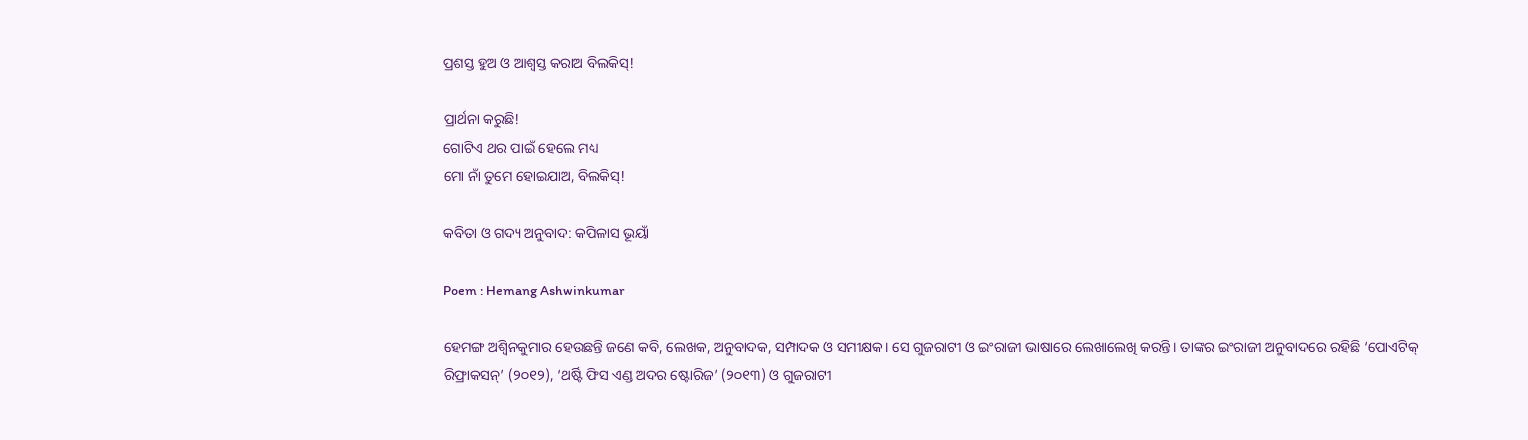ପ୍ରଶସ୍ତ ହୁଅ ଓ ଆଶ୍ଵସ୍ତ କରାଅ ବିଲକିସ୍‌!

ପ୍ରାର୍ଥନା କରୁଛି!
ଗୋଟିଏ ଥର ପାଇଁ ହେଲେ ମଧ୍ୟ
ମୋ ନାଁ ତୁମେ ହୋଇଯାଅ, ବିଲକିସ୍‌!

କବିତା ଓ ଗଦ୍ୟ ଅନୁବାଦ: କପିଳାସ ଭୂୟାଁ

Poem : Hemang Ashwinkumar

ହେମଙ୍ଗ ଅଶ୍ଵିନକୁମାର ହେଉଛନ୍ତି ଜଣେ କବି, ଲେଖକ, ଅନୁବାଦକ, ସମ୍ପାଦକ ଓ ସମୀକ୍ଷକ। ସେ ଗୁଜରାଟୀ ଓ ଇଂରାଜୀ ଭାଷାରେ ଲେଖାଲେଖି କରନ୍ତି। ତାଙ୍କର ଇଂରାଜୀ ଅନୁବାଦରେ ରହିଛି ‘ପୋଏଟିକ୍‌ ରିଫ୍ରାକସନ୍‌’ (୨୦୧୨), ‘ଥର୍ଷ୍ଟି ଫିସ ଏଣ୍ଡ ଅଦର ଷ୍ଟୋରିଜ’ (୨୦୧୩) ଓ ଗୁଜରାଟୀ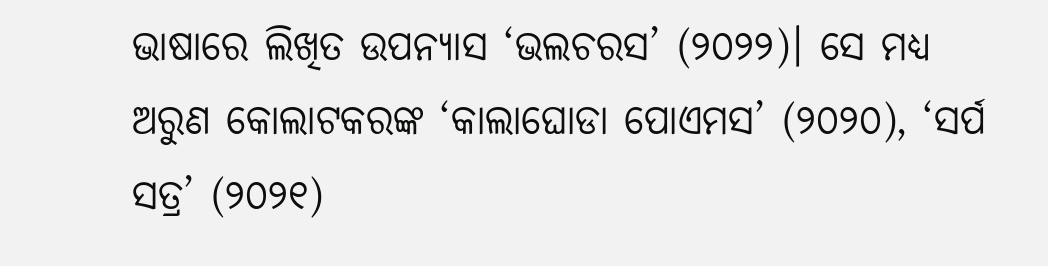ଭାଷାରେ ଲିଖିତ ଉପନ୍ୟାସ ‘ଭଲଚରସ’ (୨୦୨୨)। ସେ ମଧ୍ୟ ଅରୁଣ କୋଲାଟକରଙ୍କ ‘କାଲାଘୋଡା ପୋଏମସ’ (୨୦୨୦), ‘ସର୍ପ ସତ୍ର’ (୨୦୨୧)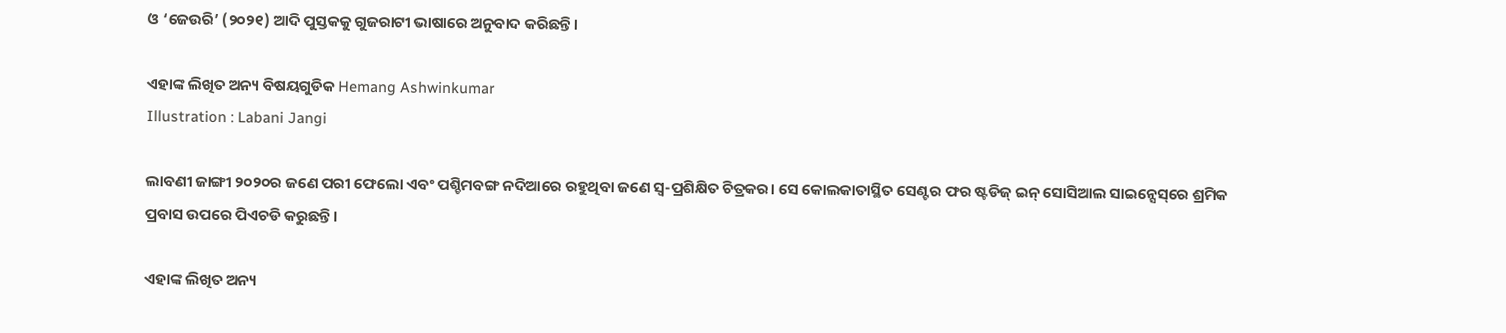ଓ ‘ଜେଉରି’ (୨୦୨୧) ଆଦି ପୁସ୍ତକକୁ ଗୁଜରାଟୀ ଭାଷାରେ ଅନୁବାଦ କରିଛନ୍ତି।

ଏହାଙ୍କ ଲିଖିତ ଅନ୍ୟ ବିଷୟଗୁଡିକ Hemang Ashwinkumar
Illustration : Labani Jangi

ଲାବଣୀ ଜାଙ୍ଗୀ ୨୦୨୦ର ଜଣେ ପରୀ ଫେଲୋ ଏବଂ ପଶ୍ଚିମବଙ୍ଗ ନଦିଆରେ ରହୁଥିବା ଜଣେ ସ୍ୱ-ପ୍ରଶିକ୍ଷିତ ଚିତ୍ରକର। ସେ କୋଲକାତାସ୍ଥିତ ସେଣ୍ଟର ଫର ଷ୍ଟଡିଜ୍‌ ଇନ୍‌ ସୋସିଆଲ ସାଇନ୍ସେସ୍‌ରେ ଶ୍ରମିକ ପ୍ରବାସ ଉପରେ ପିଏଚଡି କରୁଛନ୍ତି।

ଏହାଙ୍କ ଲିଖିତ ଅନ୍ୟ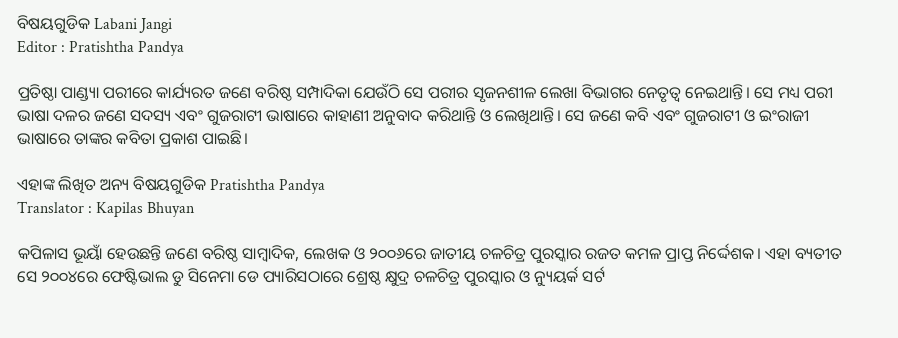ବିଷୟଗୁଡିକ Labani Jangi
Editor : Pratishtha Pandya

ପ୍ରତିଷ୍ଠା ପାଣ୍ଡ୍ୟା ପରୀରେ କାର୍ଯ୍ୟରତ ଜଣେ ବରିଷ୍ଠ ସମ୍ପାଦିକା ଯେଉଁଠି ସେ ପରୀର ସୃଜନଶୀଳ ଲେଖା ବିଭାଗର ନେତୃତ୍ୱ ନେଇଥାନ୍ତି। ସେ ମଧ୍ୟ ପରୀ ଭାଷା ଦଳର ଜଣେ ସଦସ୍ୟ ଏବଂ ଗୁଜରାଟୀ ଭାଷାରେ କାହାଣୀ ଅନୁବାଦ କରିଥାନ୍ତି ଓ ଲେଖିଥାନ୍ତି। ସେ ଜଣେ କବି ଏବଂ ଗୁଜରାଟୀ ଓ ଇଂରାଜୀ ଭାଷାରେ ତାଙ୍କର କବିତା ପ୍ରକାଶ ପାଇଛି।

ଏହାଙ୍କ ଲିଖିତ ଅନ୍ୟ ବିଷୟଗୁଡିକ Pratishtha Pandya
Translator : Kapilas Bhuyan

କପିଳାସ ଭୂୟାଁ ହେଉଛନ୍ତି ଜଣେ ବରିଷ୍ଠ ସାମ୍ବାଦିକ, ଲେଖକ ଓ ୨୦୦୬ରେ ଜାତୀୟ ଚଳଚିତ୍ର ପୁରସ୍କାର ରଜତ କମଳ ପ୍ରାପ୍ତ ନିର୍ଦ୍ଦେଶକ। ଏହା ବ୍ୟତୀତ ସେ ୨୦୦୪ରେ ଫେଷ୍ଟିଭାଲ ଡୁ ସିନେମା ଡେ ପ୍ୟାରିସଠାରେ ଶ୍ରେଷ୍ଠ କ୍ଷୁଦ୍ର ଚଳଚିତ୍ର ପୁରସ୍କାର ଓ ନ୍ୟୁୟର୍କ ସର୍ଟ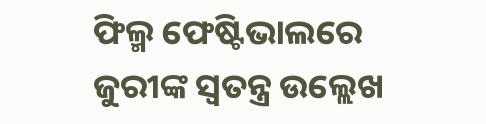ଫିଲ୍ମ ଫେଷ୍ଟିଭାଲରେ ଜୁରୀଙ୍କ ସ୍ୱତନ୍ତ୍ର ଉଲ୍ଲେଖ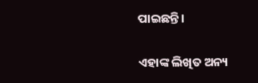ପାଇଛନ୍ତି।

ଏହାଙ୍କ ଲିଖିତ ଅନ୍ୟ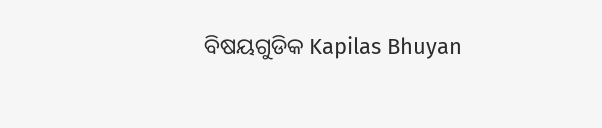ବିଷୟଗୁଡିକ Kapilas Bhuyan